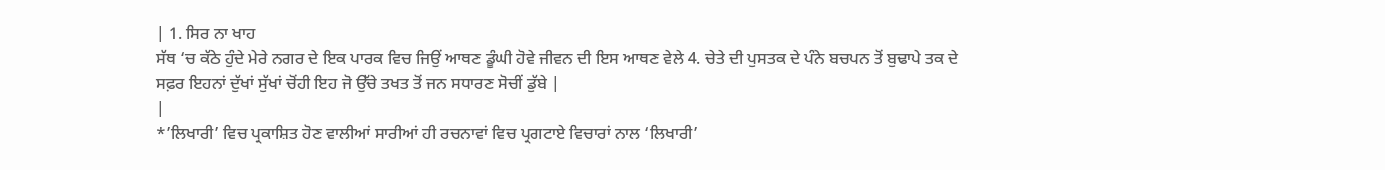| 1. ਸਿਰ ਨਾ ਖਾਹ
ਸੱਥ ‘ਚ ਕੱਠੇ ਹੁੰਦੇ ਮੇਰੇ ਨਗਰ ਦੇ ਇਕ ਪਾਰਕ ਵਿਚ ਜਿਉਂ ਆਥਣ ਡੂੰਘੀ ਹੋਵੇ ਜੀਵਨ ਦੀ ਇਸ ਆਥਣ ਵੇਲੇ 4. ਚੇਤੇ ਦੀ ਪੁਸਤਕ ਦੇ ਪੰਨੇ ਬਚਪਨ ਤੋਂ ਬੁਢਾਪੇ ਤਕ ਦੇ ਸਫ਼ਰ ਇਹਨਾਂ ਦੁੱਖਾਂ ਸੁੱਖਾਂ ਚੋਂਹੀ ਇਹ ਜੋ ਉੱਚੇ ਤਖਤ ਤੋਂ ਜਨ ਸਧਾਰਣ ਸੋਚੀਂ ਡੁੱਬੇ |
|
*’ਲਿਖਾਰੀ’ ਵਿਚ ਪ੍ਰਕਾਸ਼ਿਤ ਹੋਣ ਵਾਲੀਆਂ ਸਾਰੀਆਂ ਹੀ ਰਚਨਾਵਾਂ ਵਿਚ ਪ੍ਰਗਟਾਏ ਵਿਚਾਰਾਂ ਨਾਲ ‘ਲਿਖਾਰੀ’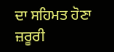ਦਾ ਸਹਿਮਤ ਹੋਣਾ ਜ਼ਰੂਰੀ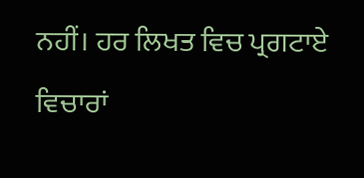ਨਹੀਂ। ਹਰ ਲਿਖਤ ਵਿਚ ਪ੍ਰਗਟਾਏ ਵਿਚਾਰਾਂ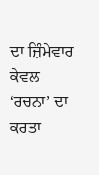ਦਾ ਜ਼ਿੰਮੇਵਾਰ ਕੇਵਲ ‘ਰਚਨਾ’ ਦਾ ਕਰਤਾ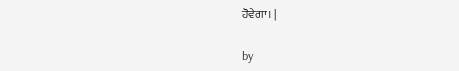ਹੋਵੇਗਾ। |

by